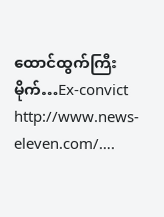ထောင်ထွက်ကြီးမိုက်…Ex-convict
http://www.news-eleven.com/….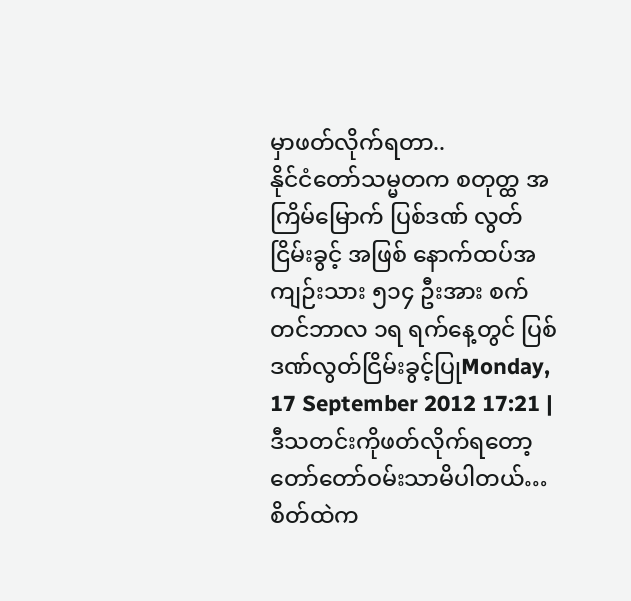မှာဖတ်လိုက်ရတာ..
နိုင်ငံတော်သမ္မတက စတုတ္ထ အကြိမ်မြောက် ပြစ်ဒဏ် လွတ်ငြိမ်းခွင့် အဖြစ် နောက်ထပ်အကျဉ်းသား ၅၁၄ ဦးအား စက်တင်ဘာလ ၁ရ ရက်နေ့တွင် ပြစ်ဒဏ်လွတ်ငြိမ်းခွင့်ပြုMonday, 17 September 2012 17:21 |
ဒီသတင်းကိုဖတ်လိုက်ရတော့ တော်တော်ဝမ်းသာမိပါတယ်…စိတ်ထဲက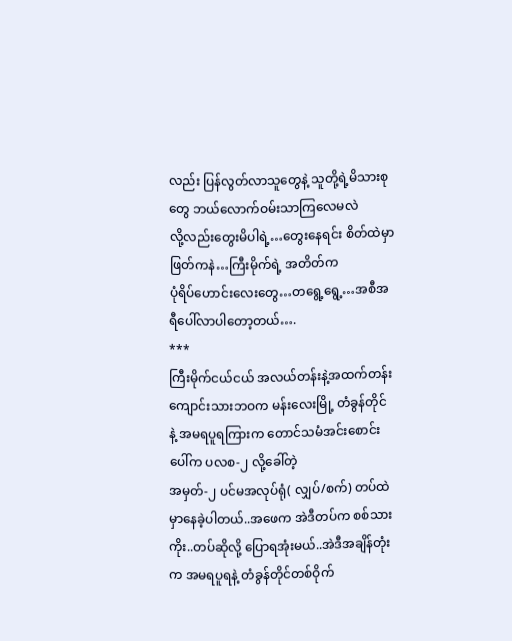လည်း ပြန်လွတ်လာသူတွေနဲ့ သူတို့ရဲ့မိသားစုတွေ ဘယ်လောက်ဝမ်းသာကြလေမလဲ
လို့လည်းတွေးမိပါရဲ့…တွေးနေရင်း စိတ်ထဲမှာဖြတ်ကနဲ…ကြီးမိုက်ရဲ့ အတိတ်က
ပုံရိပ်ဟောင်းလေးတွေ…တရွေ့ရွေ့…အစီအရီပေါ်လာပါတော့တယ်….
***
ကြီးမိုက်ငယ်ငယ် အလယ်တန်းနဲ့အထက်တန်းကျောင်းသားဘဝက မန်းလေးမြို့ တံခွန်တိုင် နဲ့ အမရပူရကြားက တောင်သမံအင်းစောင်းပေါ်က ပလစ-၂ လို့ခေါ်တဲ့
အမှတ်-၂ ပင်မအလုပ်ရုံ( လျှပ်/စက်) တပ်ထဲမှာနေခဲ့ပါတယ်..အဖေက အဲဒီတပ်က စစ်သားကိုး..တပ်ဆိုလို့ ပြောရအုံးမယ်..အဲဒီအချိန်တုံးက အမရပူရနဲ့ တံခွန်တိုင်တစ်ဝိုက်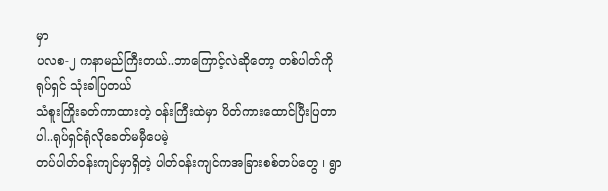မှာ
ပလစ-၂ ကနာမည်ကြီးတယ်..ဘာကြောင့်လဲဆိုတော့ တစ်ပါတ်ကို ရုပ်ရှင် သုံးခါပြတယ်
သံစူးကြိုးခတ်ကာထားတဲ့ ဝန်းကြီးထဲမှာ ပိတ်ကားထောင်ပြီးပြတာပါ..ရုပ်ရှင်ရုံလိုခေတ်မမှီပေမဲ့
တပ်ပါတ်ဝန်းကျင်မှာရှိတဲ့ ပါတ်ဝန်းကျင်ကအခြားစစ်တပ်တွေ ၊ ရွာ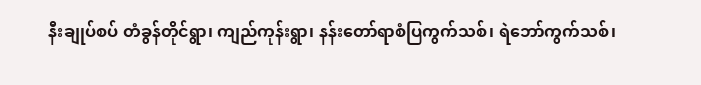နီးချုပ်စပ် တံခွန်တိုင်ရွာ၊ ကျည်ကုန်းရွာ၊ နန်းတော်ရာစံပြကွက်သစ်၊ ရဲဘော်ကွက်သစ်၊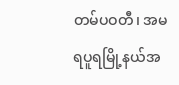တမ်ပဝတီ၊ အမရပူရမြို့နယ်အ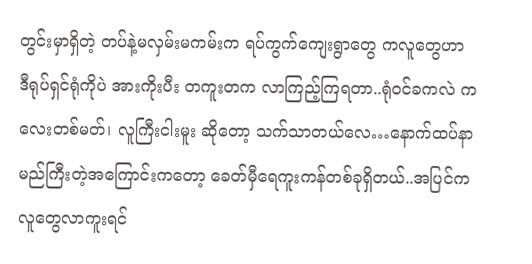တွင်းမှာရှိတဲ့ တပ်နဲ့မလှမ်းမကမ်းက ရပ်ကွက်ကျေးရွာတွေ ကလူတွေဟာ
ဒီရုပ်ရှင်ရုံကိုပဲ အားကိုးပီး တကူးတက လာကြည့်ကြရတာ..ရုံဝင်ခကလဲ ကလေးတစ်မတ်၊ လူကြီးငါးမူး ဆိုတော့ သက်သာတယ်လေ…နောက်ထပ်နာမည်ကြီးတဲ့အကြောင်းကတော့ ခေတ်မှီရေကူးကန်တစ်ခုရှိတယ်..အပြင်ကလူတွေလာကူးရင်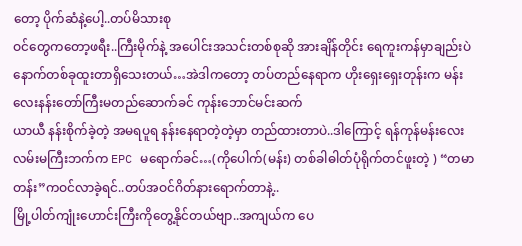တော့ ပိုက်ဆံနဲ့ပေါ့..တပ်မိသားစု
ဝင်တွေကတော့ဖရီး..ကြီးမိုက်နဲ့ အပေါင်းအသင်းတစ်စုဆို အားချိန်တိုင်း ရေကူးကန်မှာချည်းပဲ
နောက်တစ်ခုထူးတာရှိသေးတယ်…အဲဒါကတော့ တပ်တည်နေရာက ဟိုးရှေးရှေးတုန်းက မန်းလေးနန်းတော်ကြီးမတည်ဆောက်ခင် ကုန်းဘောင်မင်းဆက်
ယာယီ နန်းစိုက်ခဲ့တဲ့ အမရပူရ နန်းနေရာတဲ့တဲ့မှာ တည်ထားတာပဲ..ဒါကြောင့် ရန်ကုန်မန်းလေး လမ်းမကြီးဘက်က EPC မရောက်ခင်…(ကိုပေါက်(မန်း) တစ်ခါဓါတ်ပုံရိုက်တင်ဖူးတဲ့ ) “တမာတန်း”ကဝင်လာခဲ့ရင်..တပ်အဝင်ဂိတ်နားရောက်တာနဲ့..
မြို့ပါတ်ကျုံးဟောင်းကြီးကိုတွေ့နိုင်တယ်ဗျာ..အကျယ်က ပေ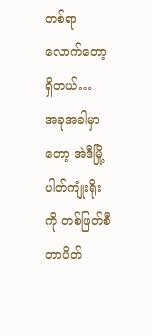တစ်ရာလောက်တော့ရှိတယ်…
အခုအခါမှာတော့ အဲဒီမြို့ပါတ်ကျုံးရိုးကို တစ်ဖြတ်စီ တာပိတ်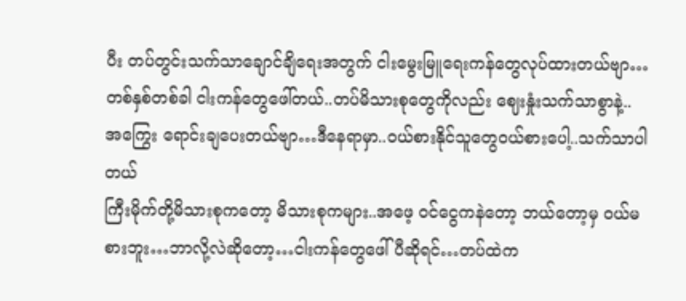ပီး တပ်တွင်းသက်သာချောင်ချိရေးအတွက် ငါးမွေးမြူရေးကန်တွေလုပ်ထားတယ်ဗျာ…
တစ်နှစ်တစ်ခါ ငါးကန်တွေဖေါ်တယ်..တပ်မိသားစုတွေကိုလည်း ဈေးနှုံးသက်သာစွာနဲ့..
အကြွေး ရောင်းချပေးတယ်ဗျာ…ဒီနေရာမှာ..ဝယ်စားနိုင်သူတွေဝယ်စားပေါ့..သက်သာပါတယ်
ကြီးမိုက်တို့မိသားစုကတော့ မိသားစုကများ..အဖေ့ ဝင်ငွေကနဲတော့ ဘယ်တော့မှ ဝယ်မစားဘူး…ဘာလို့လဲဆိုတော့…ငါးကန်တွေဖေါ်ပီဆိုရင်…တပ်ထဲက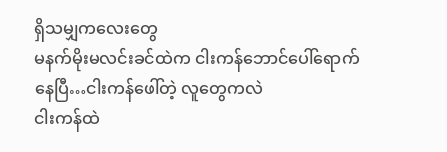ရှိသမျှကလေးတွေ
မနက်မိုးမလင်းခင်ထဲက ငါးကန်ဘောင်ပေါ်ရောက်နေပြီ…ငါးကန်ဖေါ်တဲ့ လူတွေကလဲ
ငါးကန်ထဲ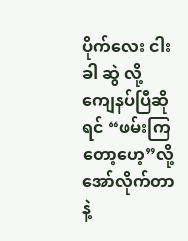ပိုက်လေး ငါးခါ ဆွဲ လို့ ကျေနပ်ပြီဆိုရင် “ဖမ်းကြတော့ဟေ့”လို့ အော်လိုက်တာနဲ့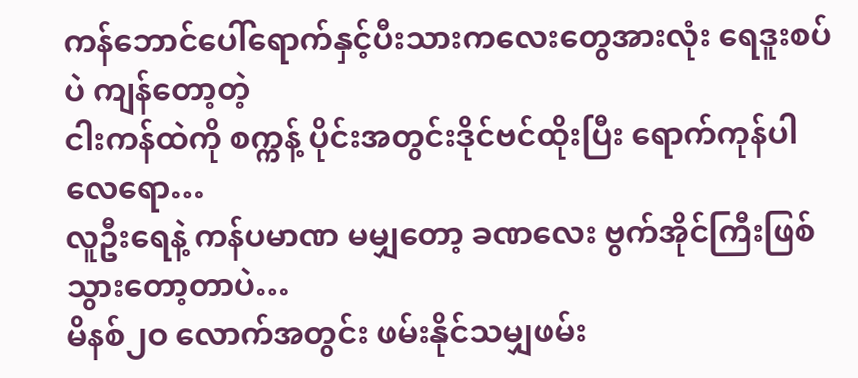ကန်ဘောင်ပေါ်ရောက်နှင့်ပီးသားကလေးတွေအားလုံး ရေဒူးစပ်ပဲ ကျန်တော့တဲ့
ငါးကန်ထဲကို စက္ကန့် ပိုင်းအတွင်းဒိုင်ဗင်ထိုးပြီး ရောက်ကုန်ပါလေရော…
လူဦးရေနဲ့ ကန်ပမာဏ မမျှတော့ ခဏလေး ဗွက်အိုင်ကြီးဖြစ်သွားတော့တာပဲ…
မိနစ်၂ဝ လောက်အတွင်း ဖမ်းနိုင်သမျှဖမ်း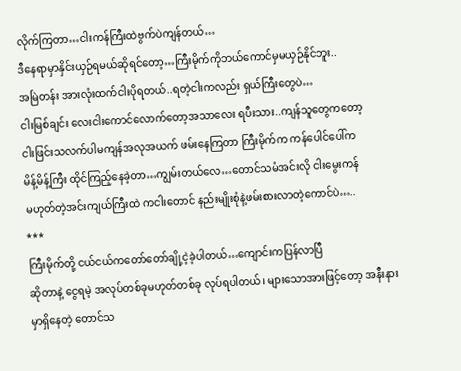လိုက်ကြတာ…ငါးကန်ကြီးထဲဗွက်ပဲကျန်တယ်…
ဒီနေရာမှာနှိင်းယှဉ်ရမယ်ဆိုရင်တော့…ကြီးမိုက်ကိုဘယ်ကောင်မှမယှဉ်နိုင်ဘူး..
အမြဲတန်း အားလုံးထက်ငါးပိုရတယ်..ရတဲ့ငါးကလည်း ရှယ်ကြီးတွေပဲ…
ငါးမြစ်ချင်း လေးငါးကောင်လောက်တော့အသာလေး ရပီးသား..ကျန်သူတွေကတော့
ငါးဖြင်းသလက်ပါမကျန်အလုအယက် ဖမ်းနေကြတာ ကြီးမိုက်က ကန်ပေါင်ပေါ်က
မိန့်မိန့်ကြီး ထိုင်ကြည့်နေခဲ့တာ…ကျွမ်းတယ်လေ…တောင်သမံအင်းလို ငါးမွေးကန်
မဟုတ်တဲ့အင်းကျယ်ကြီးထဲ ကငါးတောင် နည်းမျိုးစုံနဲ့ဖမ်းစားလာတဲ့ကောင်ပဲ…..
***
ကြီးမိုက်တို့ ငယ်ငယ်ကတော်တော်ချို့ငဲ့ခဲ့ပါတယ်…ကျောင်းကပြန်လာပြီ
ဆိုတာနဲ့ ငွေရမဲ့ အလုပ်တစ်ခုမဟုတ်တစ်ခု လုပ်ရပါတယ်၊ များသောအားဖြင့်တော့ အနီးနား
မှာရှိနေတဲ့ တောင်သ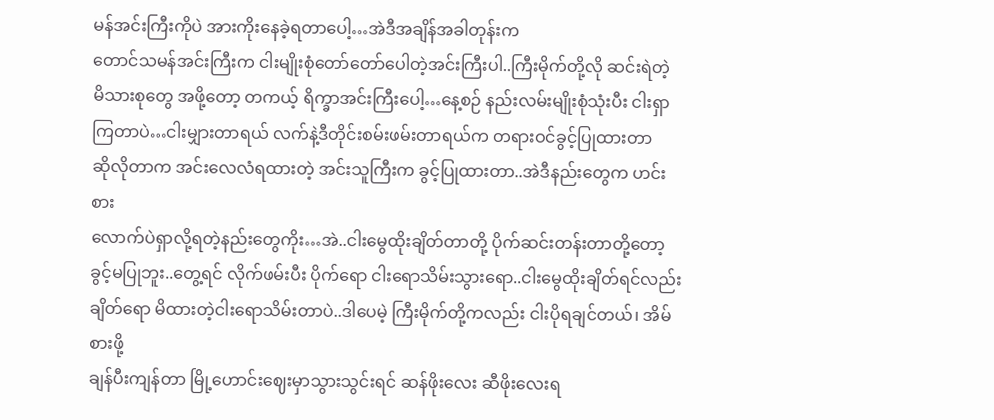မန်အင်းကြီးကိုပဲ အားကိုးနေခဲ့ရတာပေါ့…အဲဒီအချိန်အခါတုန်းက
တောင်သမန်အင်းကြီးက ငါးမျိုးစုံတော်တော်ပေါတဲ့အင်းကြီးပါ..ကြီးမိုက်တို့လို ဆင်းရဲတဲ့
မိသားစုတွေ အဖို့တော့ တကယ့် ရိက္ခာအင်းကြီးပေါ့…နေ့စဉ် နည်းလမ်းမျိုးစုံသုံးပီး ငါးရှာကြတာပဲ…ငါးမျှားတာရယ် လက်နဲ့ဒီတိုင်းစမ်းဖမ်းတာရယ်က တရားဝင်ခွင့်ပြုထားတာ
ဆိုလိုတာက အင်းလေလံရထားတဲ့ အင်းသူကြီးက ခွင့်ပြုထားတာ..အဲဒီနည်းတွေက ဟင်းစား
လောက်ပဲရှာလို့ရတဲ့နည်းတွေကိုး…အဲ..ငါးမွေထိုးချိတ်တာတို့ ပိုက်ဆင်းတန်းတာတို့တော့
ခွင့်မပြုဘူး..တွေ့ရင် လိုက်ဖမ်းပီး ပိုက်ရော ငါးရောသိမ်းသွားရော..ငါးမွေထိုးချိတ်ရင်လည်း
ချိတ်ရော မိထားတဲ့ငါးရောသိမ်းတာပဲ..ဒါပေမဲ့ ကြီးမိုက်တို့ကလည်း ငါးပိုရချင်တယ်၊ အိမ်စားဖို့
ချန်ပီးကျန်တာ မြို့ဟောင်းဈေးမှာသွားသွင်းရင် ဆန်ဖိုးလေး ဆီဖိုးလေးရ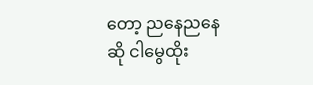တော့ ညနေညနေ
ဆို ငါမွေထိုး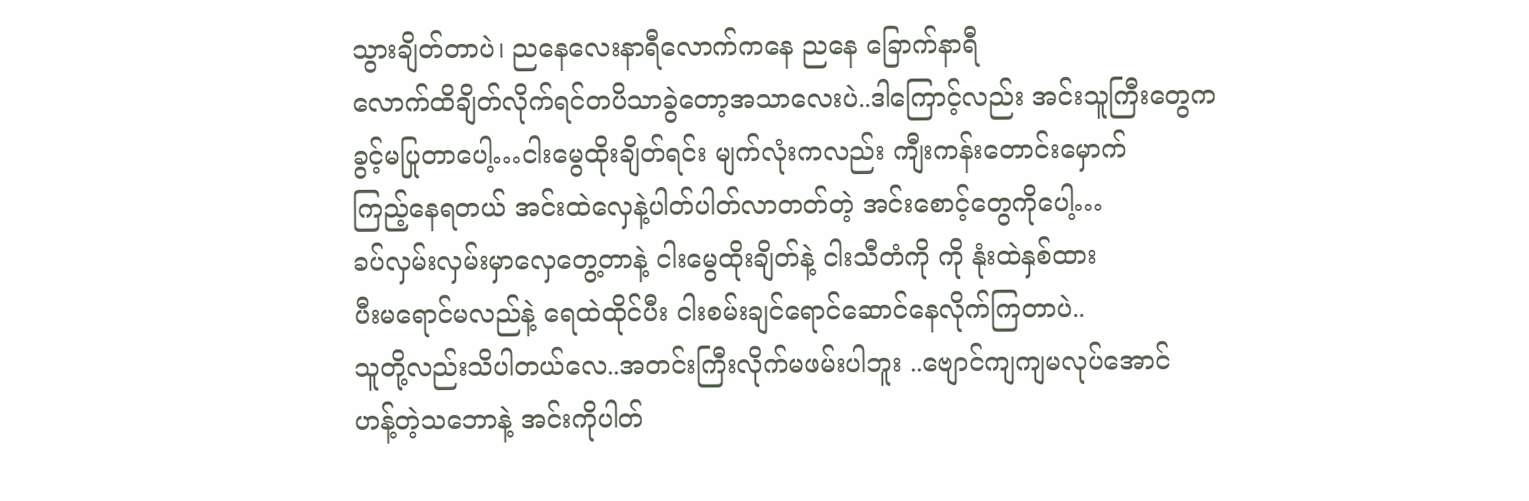သွားချိတ်တာပဲ၊ ညနေလေးနာရီလောက်ကနေ ညနေ ခြောက်နာရီ
လောက်ထိချိတ်လိုက်ရင်တပိသာခွဲတော့အသာလေးပဲ..ဒါကြောင့်လည်း အင်းသူကြီးတွေက
ခွင့်မပြုတာပေါ့…ငါးမွေထိုးချိတ်ရင်း မျက်လုံးကလည်း ကျီးကန်းတောင်းမှောက်
ကြည့်နေရတယ် အင်းထဲလှေနဲ့ပါတ်ပါတ်လာတတ်တဲ့ အင်းစောင့်တွေကိုပေါ့…
ခပ်လှမ်းလှမ်းမှာလှေတွေ့တာနဲ့ ငါးမွေထိုးချိတ်နဲ့ ငါးသီတံကို ကို နုံးထဲနှစ်ထား
ပီးမရောင်မလည်နဲ့ ရေထဲထိုင်ပီး ငါးစမ်းချင်ရောင်ဆောင်နေလိုက်ကြတာပဲ..
သူတို့လည်းသိပါတယ်လေ..အတင်းကြီးလိုက်မဖမ်းပါဘူး ..ဗျောင်ကျကျမလုပ်အောင်
ဟန့်တဲ့သဘောနဲ့ အင်းကိုပါတ်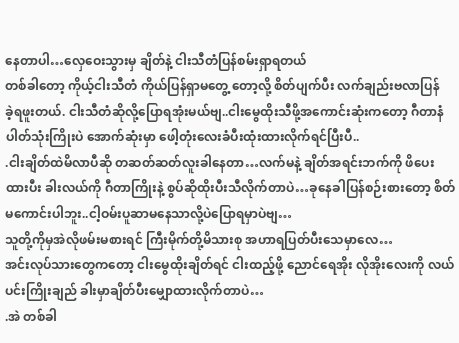နေတာပါ…လှေဝေးသွားမှ ချိတ်နဲ့ ငါးသီတံပြန်စမ်းရှာရတယ်
တစ်ခါတော့ ကိုယ့်ငါးသီတံ ကိုယ်ပြန်ရှာမတွေ့ တော့လို့ စိတ်ပျက်ပီး လက်ချည်းဗလာပြန်
ခဲ့ရဖူးတယ်. ငါးသီတံဆိုလို့ပြောရအုံးမယ်ဗျ..ငါးမွေထိုးသီဖို့အကောင်းဆုံးကတော့ ဂီတာနံပါတ်သုံးကြိုးပဲ အောက်ဆုံးမှာ ဖေါ့တုံးလေးခံပီးထုံးထားလိုက်ရင်ပြီးပီ..
.ငါးချိတ်ထဲမိလာပီဆို တဆတ်ဆတ်လူးခါနေတာ…လက်မနဲ့ ချိတ်အရင်းဘက်ကို ဖိပေးထားပီး ခါးလယ်ကို ဂီတာကြိုးနဲ့ စွပ်ဆိုထိုးပီးသီလိုက်တာပဲ…ခုနေခါပြန်စဉ်းစားတော့ စိတ်မကောင်းပါဘူး..ငါ့ဝမ်းပူဆာမနေသာလို့ပဲပြောရမှာပဲဗျ…
သူတို့ကိုမှအဲလိုဖမ်းမစားရင် ကြီးမိုက်တို့မိသားစု အဟာရပြတ်ပီးသေမှာလေ…
အင်းလုပ်သားတွေကတော့ ငါးမွေထိုးချိတ်ရင် ငါးထည့်ဖို့ ညောင်ရေအိုး လိုအိုးလေးကို လယ်ပင်းကြိုးချည် ခါးမှာချိတ်ပီးမျှောထားလိုက်တာပဲ…
.အဲ တစ်ခါ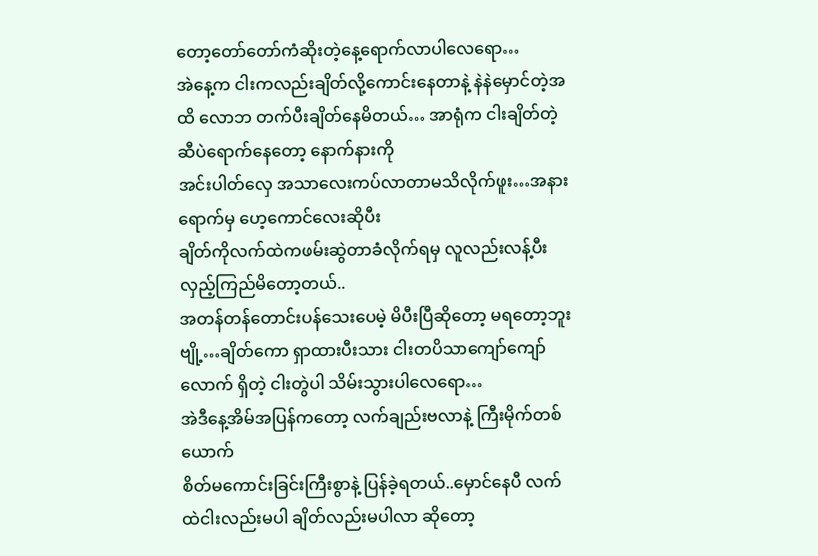တော့တော်တော်ကံဆိုးတဲ့နေ့ရောက်လာပါလေရော…
အဲနေ့က ငါးကလည်းချိတ်လို့ကောင်းနေတာနဲ့ နဲနဲမှောင်တဲ့အထိ လောဘ တက်ပီးချိတ်နေမိတယ်… အာရုံက ငါးချိတ်တဲ့ဆီပဲရောက်နေတော့ နောက်နားကို
အင်းပါတ်လှေ အသာလေးကပ်လာတာမသိလိုက်ဖူး…အနားရောက်မှ ဟေ့ကောင်လေးဆိုပီး
ချိတ်ကိုလက်ထဲကဖမ်းဆွဲတာခံလိုက်ရမှ လူလည်းလန့်ပီးလှည့်ကြည်မိတော့တယ်..
အတန်တန်တောင်းပန်သေးပေမဲ့ မိပီးပြီဆိုတော့ မရတော့ဘူးဗျို့…ချိတ်ကော ရှာထားပီးသား ငါးတပိသာကျော်ကျော်လောက် ရှိတဲ့ ငါးတွဲပါ သိမ်းသွားပါလေရော…
အဲဒီနေ့အိမ်အပြန်ကတော့ လက်ချည်းဗလာနဲ့ ကြီးမိုက်တစ်ယောက်
စိတ်မကောင်းခြင်းကြီးစွာနဲ့ ပြန်ခဲ့ရတယ်..မှောင်နေပီ လက်ထဲငါးလည်းမပါ ချိတ်လည်းမပါလာ ဆိုတော့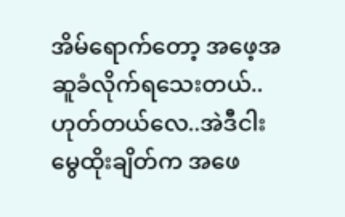အိမ်ရောက်တော့ အဖေ့အဆူခံလိုက်ရသေးတယ်..
ဟုတ်တယ်လေ..အဲဒီငါးမွေထိုးချိတ်က အဖေ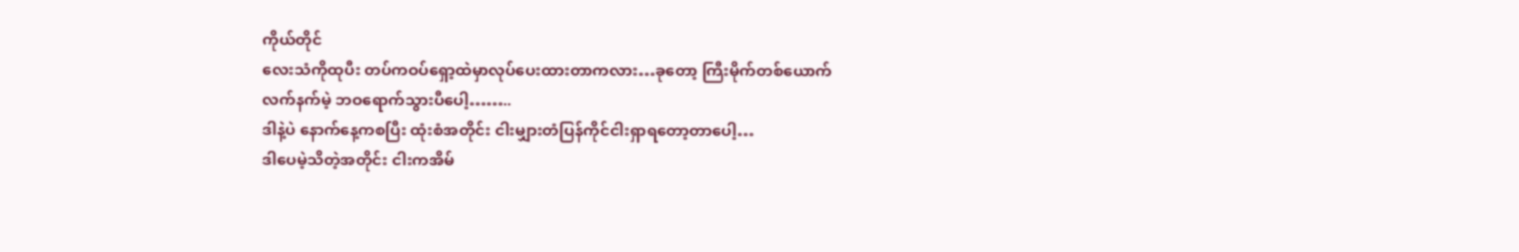ကိုယ်တိုင်
လေးသံကိုထုပီး တပ်ကဝပ်ရှော့ထဲမှာလုပ်ပေးထားတာကလား…ခုတော့ ကြီးမိုက်တစ်ယောက်
လက်နက်မဲ့ ဘဝရောက်သွားပီပေါ့……..
ဒါနဲ့ပဲ နောက်နေ့ကစပြီး ထုံးစံအတိုင်း ငါးမျှားတံပြန်ကိုင်ငါးရှာရတော့တာပေါ့…
ဒါပေမဲ့သိတဲ့အတိုင်း ငါးကအိမ်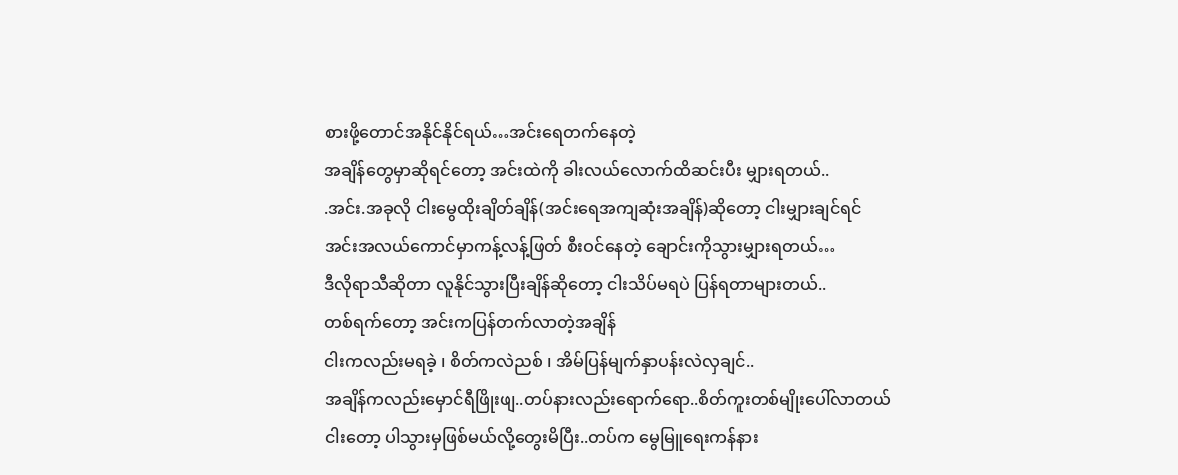စားဖို့တောင်အနိုင်နိုင်ရယ်…အင်းရေတက်နေတဲ့
အချိန်တွေမှာဆိုရင်တော့ အင်းထဲကို ခါးလယ်လောက်ထိဆင်းပီး မျှားရတယ်..
.အင်း.အခုလို ငါးမွေထိုးချိတ်ချိန်(အင်းရေအကျဆုံးအချိန်)ဆိုတော့ ငါးမျှားချင်ရင်
အင်းအလယ်ကောင်မှာကန့်လန့်ဖြတ် စီးဝင်နေတဲ့ ချောင်းကိုသွားမျှားရတယ်…
ဒီလိုရာသီဆိုတာ လူနိုင်သွားပြီးချိန်ဆိုတော့ ငါးသိပ်မရပဲ ပြန်ရတာများတယ်..
တစ်ရက်တော့ အင်းကပြန်တက်လာတဲ့အချိန်
ငါးကလည်းမရခဲ့ ၊ စိတ်ကလဲညစ် ၊ အိမ်ပြန်မျက်နှာပန်းလဲလှချင်..
အချိန်ကလည်းမှောင်ရီဖြိုးဖျ..တပ်နားလည်းရောက်ရော..စိတ်ကူးတစ်မျိုးပေါ်လာတယ်
ငါးတော့ ပါသွားမှဖြစ်မယ်လို့တွေးမိပြီး..တပ်က မွေမြူရေးကန်နား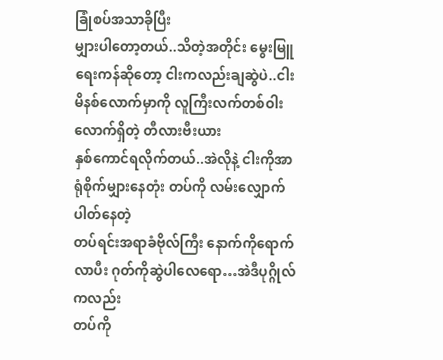ခြုံစပ်အသာခိုပြီး
မျှားပါတော့တယ်..သိတဲ့အတိုင်း မွေးမြူရေးကန်ဆိုတော့ ငါးကလည်းချဆွဲပဲ..ငါးမိနစ်လောက်မှာကို လူကြီးလက်တစ်ဝါးလောက်ရှိတဲ့ တီလားဗီးယား
နှစ်ကောင်ရလိုက်တယ်..အဲလိုနဲ့ ငါးကိုအာရုံစိုက်မျှားနေတုံး တပ်ကို လမ်းလျှောက်ပါတ်နေတဲ့
တပ်ရင်းအရာခံဗိုလ်ကြီး နောက်ကိုရောက်လာပီး ဂုတ်ကိုဆွဲပါလေရော…အဲဒီပုဂ္ဂိုလ်ကလည်း
တပ်ကို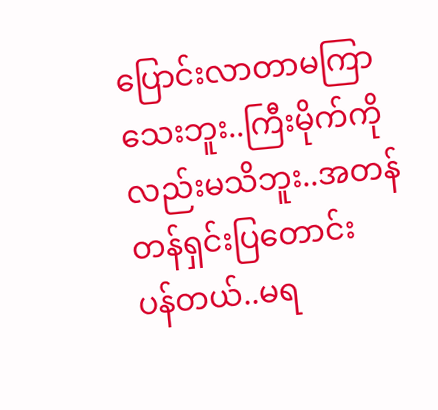ပြောင်းလာတာမကြာသေးဘူး..ကြီးမိုက်ကိုလည်းမသိဘူး..အတန်တန်ရှင်းပြတောင်း
ပန်တယ်..မရ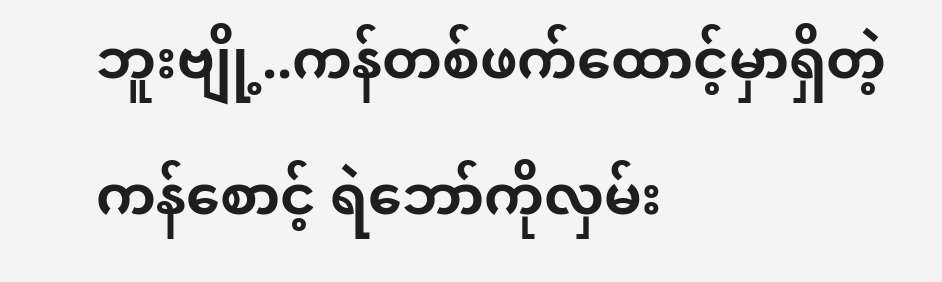ဘူးဗျို့..ကန်တစ်ဖက်ထောင့်မှာရှိတဲ့ ကန်စောင့် ရဲဘော်ကိုလှမ်း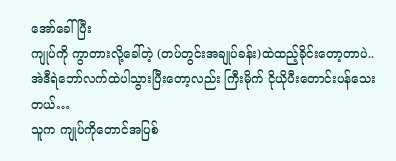အော်ခေါ်ပြီး
ကျုပ်ကို ကွာတားလို့ခေါ်တဲ့ (တပ်တွင်းအချုပ်ခန်း)ထဲထည့်ခိုင်းတော့တာပဲ..
အဲဒီရဲဘော်လက်ထဲပါသွားပြီးတော့လည်း ကြီးမိုက် ငိုယိုပီးတောင်းပန်သေးတယ်…
သူက ကျုပ်ကိုတောင်အပြစ်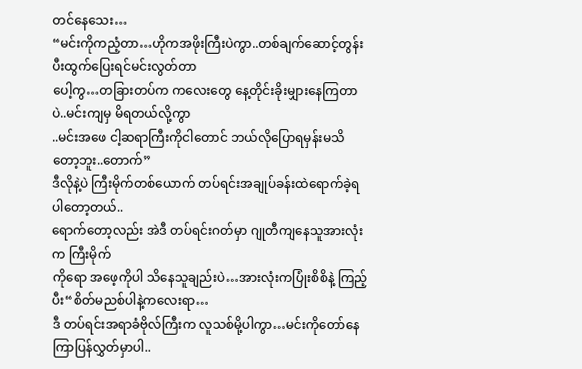တင်နေသေး…
“မင်းကိုကညံ့တာ…ဟိုကအဖိုးကြီးပဲကွာ..တစ်ချက်ဆောင့်တွန်းပီးထွက်ပြေးရင်မင်းလွတ်တာ
ပေါ့ကွ…တခြားတပ်က ကလေးတွေ နေ့တိုင်းခိုးမျှားနေကြတာပဲ..မင်းကျမှ မိရတယ်လို့ကွာ
..မင်းအဖေ ငါ့ဆရာကြီးကိုငါတောင် ဘယ်လိုပြောရမှန်းမသိတော့ဘူး..တောက်”
ဒီလိုနဲ့ပဲ ကြီးမိုက်တစ်ယောက် တပ်ရင်းအချုပ်ခန်းထဲရောက်ခဲ့ရပါတော့တယ်..
ရောက်တော့လည်း အဲဒီ တပ်ရင်းဂတ်မှာ ဂျုတီကျနေသူအားလုံးက ကြီးမိုက်
ကိုရော အဖေ့ကိုပါ သိနေသူချည်းပဲ…အားလုံးကပြုံးစိစိနဲ့ ကြည့်ပီး“စိတ်မညစ်ပါနဲ့ကလေးရာ…
ဒီ တပ်ရင်းအရာခံဗိုလ်ကြီးက လူသစ်မို့ပါကွာ…မင်းကိုတော်နေကြာပြန်လွှတ်မှာပါ..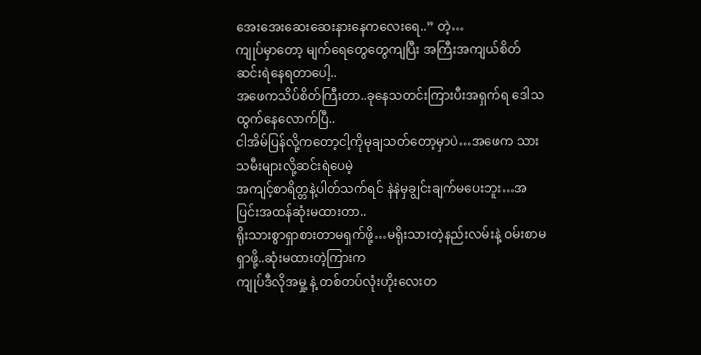အေးအေးဆေးဆေးနားနေကလေးရေ..” တဲ့…
ကျုပ်မှာတော့ မျက်ရေတွေတွေကျပြီး အကြီးအကျယ်စိတ်ဆင်းရဲနေရတာပေါ့..
အဖေကသိပ်စိတ်ကြီးတာ..ခုနေသတင်းကြားပီးအရှက်ရ ဒေါသထွက်နေလောက်ပြီ..
ငါအိမ်ပြန်လို့ကတော့ငါ့ကိုမုချသတ်တော့မှာပဲ…အဖေက သားသမီးများလို့ဆင်းရဲပေမဲ့
အကျင့်စာရိတ္တနဲ့ပါတ်သက်ရင် နဲနဲမှချွင်းချက်မပေးဘူး…အပြင်းအထန်ဆုံးမထားတာ..
ရိုးသားစွာရှာစားတာမရှက်ဖို့…မရိုးသားတဲ့နည်းလမ်းနဲ့ ဝမ်းစာမရှာဖို့..ဆုံးမထားတဲ့ကြားက
ကျုပ်ဒီလိုအမှု့ နဲ့ တစ်တပ်လုံးဟိုးလေးတ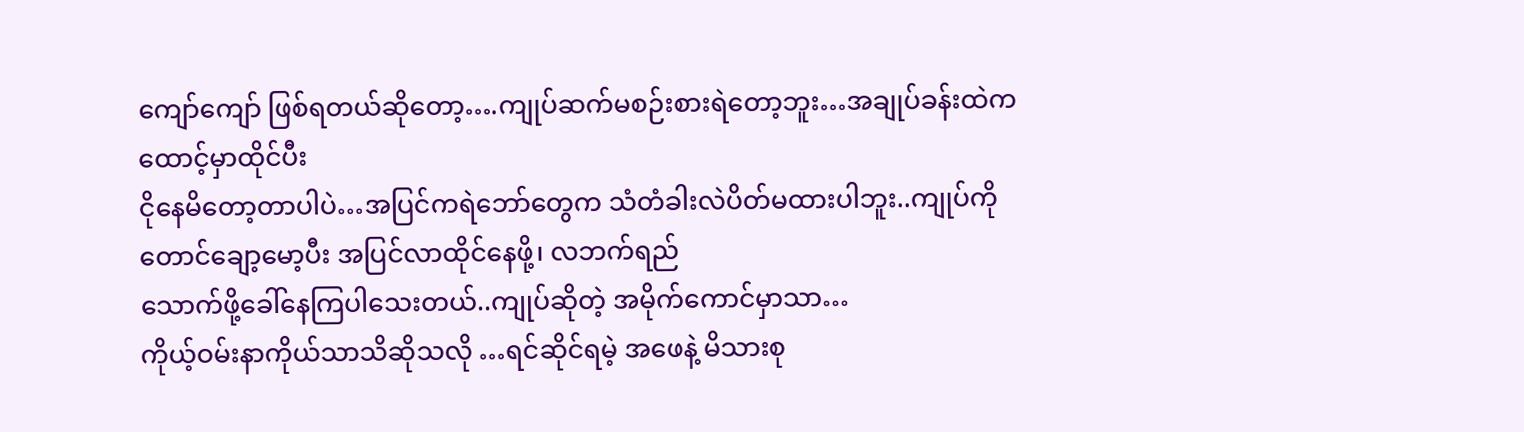ကျော်ကျော် ဖြစ်ရတယ်ဆိုတော့….ကျုပ်ဆက်မစဉ်းစားရဲတော့ဘူး…အချုပ်ခန်းထဲကထောင့်မှာထိုင်ပီး
ငိုနေမိတော့တာပါပဲ…အပြင်ကရဲဘော်တွေက သံတံခါးလဲပိတ်မထားပါဘူး..ကျုပ်ကိုတောင်ချော့မော့ပီး အပြင်လာထိုင်နေဖို့၊ လဘက်ရည်
သောက်ဖို့ခေါ်နေကြပါသေးတယ်..ကျုပ်ဆိုတဲ့ အမိုက်ကောင်မှာသာ…
ကိုယ့်ဝမ်းနာကိုယ်သာသိဆိုသလို …ရင်ဆိုင်ရမဲ့ အဖေနဲ့ မိသားစု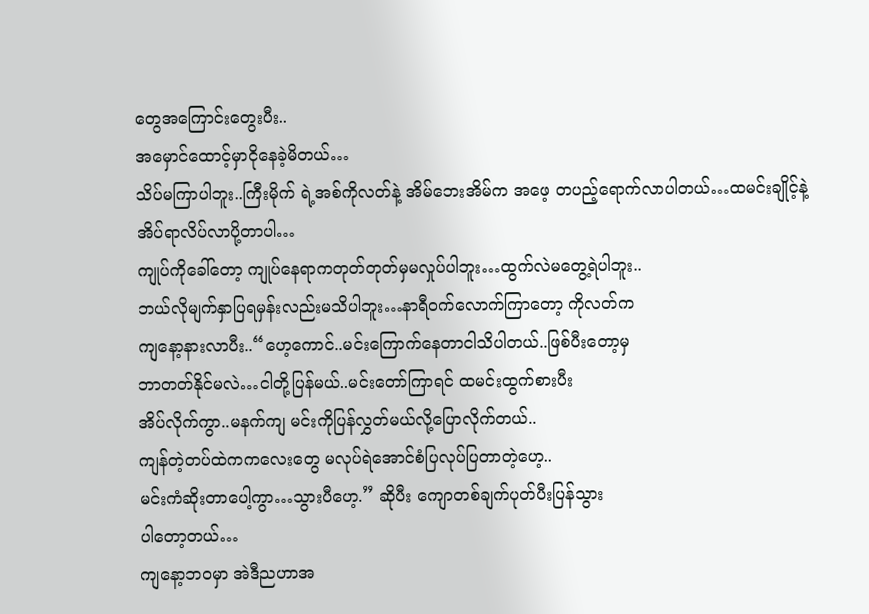တွေအကြောင်းတွေးပီး..
အမှောင်ထောင့်မှာငိုနေခဲ့မိတယ်…
သိပ်မကြာပါဘူး..ကြီးမိုက် ရဲ့အစ်ကိုလတ်နဲ့ အိမ်ဘေးအိမ်က အဖေ့ တပည့်ရောက်လာပါတယ်…ထမင်းချိုင့်နဲ့ အိပ်ရာလိပ်လာပို့တာပါ…
ကျုပ်ကိုခေါ်တော့ ကျုပ်နေရာကတုတ်တုတ်မှမလှုပ်ပါဘူး…ထွက်လဲမတွေ့ရဲပါဘူး..
ဘယ်လိုမျက်နှာပြရမှန်းလည်းမသိပါဘူး…နာရီဝက်လောက်ကြာတော့ ကိုလတ်က
ကျနော့နားလာပီး..“ဟေ့ကောင်..မင်းကြောက်နေတာငါသိပါတယ်..ဖြစ်ပီးတော့မှ
ဘာတတ်နိုင်မလဲ…ငါတို့ပြန်မယ်..မင်းတော်ကြာရင် ထမင်းထွက်စားပီး
အိပ်လိုက်ကွာ..မနက်ကျ မင်းကိုပြန်လွှတ်မယ်လို့ပြောလိုက်တယ်..
ကျန်တဲ့တပ်ထဲကကလေးတွေ မလုပ်ရဲအောင်စံပြလုပ်ပြတာတဲ့ဟေ့..
မင်းကံဆိုးတာပေါ့ကွာ…သွားပီဟေ့.” ဆိုပီး ကျောတစ်ချက်ပုတ်ပီးပြန်သွား
ပါတော့တယ်…
ကျနော့ဘဝမှာ အဲဒီညဟာအ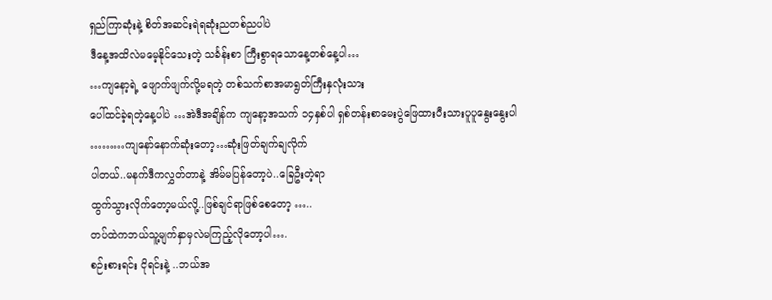ရှည်ကြာဆုံးနဲ့ စိတ်အဆင်းရဲရဆုံးညတစ်ညပါပဲ
ဒီနေ့အထိလဲမမေ့နိုင်သေးတဲ့ သင်္ခန်းစာ ကြီးစွာရသောနေ့တစ်နေ့ပါ…
…ကျနော့ရဲ့ ဖျောက်ဖျက်လို့မရတဲ့ တစ်သက်စာအမာရွတ်ကြီးနှလုံးသား
ပေါ်ထင်ခဲ့ရတဲ့နေ့ပါပဲ …အဲဒီအချိန်က ကျနော့အသက် ၁၄နှစ်ပါ ရှစ်တန်းစာမေးပွဲဖြေထားပီးသားပူပူနွေးနွေးပါ ………ကျနော်နောက်ဆုံးတော့…ဆုံးဖြတ်ချက်ချလိုက်
ပါတယ်..မနက်ဒီကလွှတ်တာနဲ့ အိမ်မပြန်တော့ပဲ..ခြေဦးတဲ့ရာ
ထွက်သွားလိုက်တော့မယ်လို့..ဖြစ်ချင်ရာဖြစ်စေတော့ …..
တပ်ထဲကဘယ်သူ့မျက်နှာမှလဲမကြည့်လိုတော့ပါ….
စဉ်းစားရင်း ငိုရင်းနဲ့ ..ဘယ်အ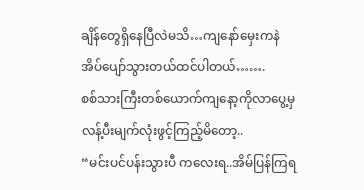ချိန်တွေရှိနေပြီလဲမသိ…ကျနော်မှေးကနဲ
အိပ်ပျော်သွားတယ်ထင်ပါတယ်…….
စစ်သားကြီးတစ်ယောက်ကျနော့ကိုလာပွေ့မှ လန့်ပီးမျက်လုံးဖွင့်ကြည့်မိတော့..
“မင်းပင်ပန်းသွားပီ ကလေးရ..အိမ်ပြန်ကြရ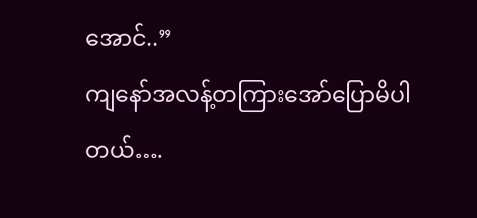အောင်..”
ကျနော်အလန့်တကြားအော်ပြောမိပါတယ်….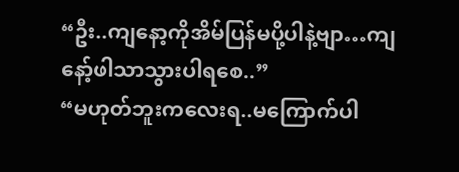“ဦး..ကျနော့ကိုအိမ်ပြန်မပို့ပါနဲ့ဗျာ…ကျနော့်ဖါသာသွားပါရစေ..”
“မဟုတ်ဘူးကလေးရ..မကြောက်ပါ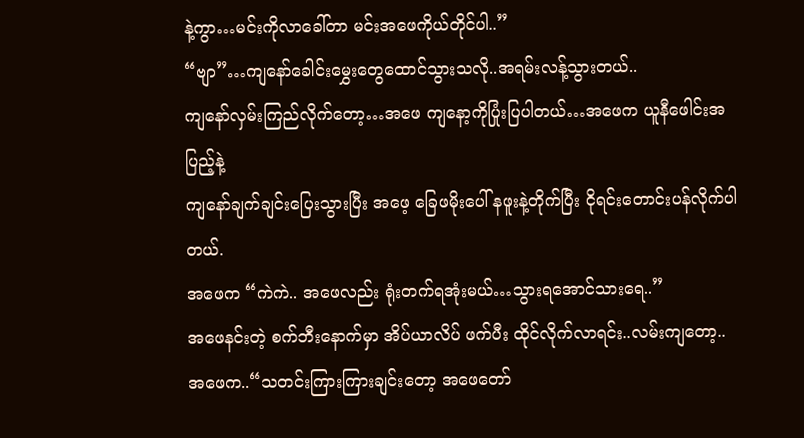နဲ့ကွာ…မင်းကိုလာခေါ်တာ မင်းအဖေကိုယ်တိုင်ပါ..”
“ဗျာ”…ကျနော်ခေါင်းမွှေးတွေထောင်သွားသလို..အရမ်းလန့်သွားတယ်..
ကျနော်လှမ်းကြည်လိုက်တော့…အဖေ ကျနော့ကိုပြုံးပြပါတယ်…အဖေက ယူနီဖေါင်းအပြည့်နဲ့
ကျနော်ချက်ချင်းပြေးသွားပြီး အဖေ့ ခြေဖမိုးပေါ် နဖူးနဲ့တိုက်ပြီး ငိုရင်းတောင်းပန်လိုက်ပါတယ်.
အဖေက “ကဲကဲ.. အဖေလည်း ရုံးတက်ရအုံးမယ်…သွားရအောင်သားရေ..”
အဖေနင်းတဲ့ စက်ဘီးနောက်မှာ အိပ်ယာလိပ် ဖက်ပီး ထိုင်လိုက်လာရင်း..လမ်းကျတော့..
အဖေက..“သတင်းကြားကြားချင်းတော့ အဖေတော်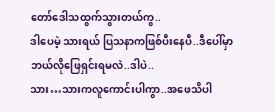တော်ဒေါသထွက်သွားတယ်ကွ..
ဒါပေမဲ့ သားရယ် ပြသနာကဖြစ်ပီးနေပီ..ဒီပေါ်မှာဘယ်လိုဖြေရှင်းရမလဲ..ဒါပဲ..
သား…သားကလူကောင်းပါကွာ..အဖေသိပါ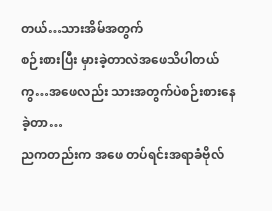တယ်…သားအိမ်အတွက်
စဉ်းစားပြီး မှားခဲ့တာလဲအဖေသိပါတယ်ကွ…အဖေလည်း သားအတွက်ပဲစဉ်းစားနေခဲ့တာ…
ညကတည်းက အဖေ တပ်ရင်းအရာခံဗိုလ်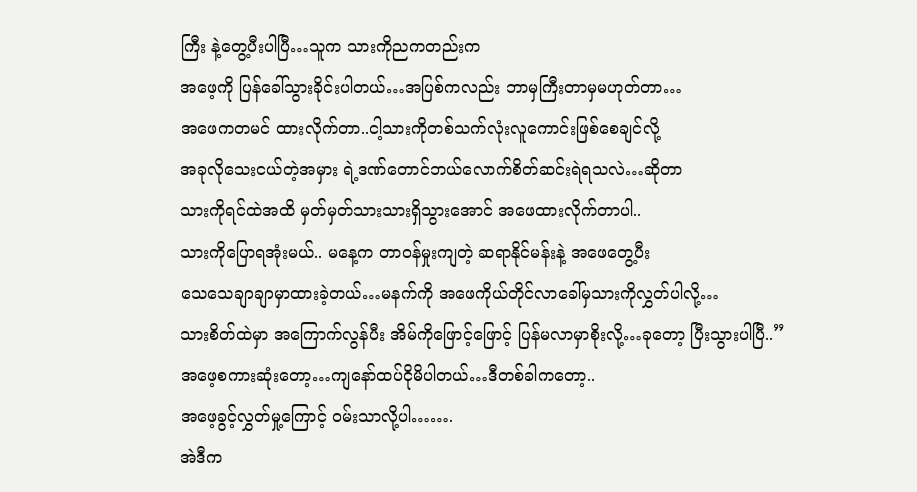ကြီး နဲ့တွေ့ပီးပါပြီ…သူက သားကိုညကတည်းက
အဖေ့ကို ပြန်ခေါ်သွားခိုင်းပါတယ်…အပြစ်ကလည်း ဘာမှကြီးတာမှမဟုတ်တာ…
အဖေကတမင် ထားလိုက်တာ..ငါ့သားကိုတစ်သက်လုံးလူကောင်းဖြစ်စေချင်လို့
အခုလိုသေးငယ်တဲ့အမှား ရဲ့ဒဏ်တောင်ဘယ်လောက်စိတ်ဆင်းရဲရသလဲ…ဆိုတာ
သားကိုရင်ထဲအထိ မှတ်မှတ်သားသားရှိသွားအောင် အဖေထားလိုက်တာပါ..
သားကိုပြောရအုံးမယ်.. မနေ့က တာဝန်မှုးကျတဲ့ ဆရာနိုင်မန်းနဲ့ အဖေတွေ့ပီး
သေသေချာချာမှာထားခဲ့တယ်…မနက်ကို အဖေကိုယ်တိုင်လာခေါ်မှသားကိုလွှတ်ပါလို့…
သားစိတ်ထဲမှာ အကြောက်လွန်ပီး အိမ်ကိုဖြောင့်ဖြောင့် ပြန်မလာမှာစိုးလို့…ခုတော့ ပြီးသွားပါပြီ..” အဖေ့စကားဆုံးတော့…ကျနော်ထပ်ငိုမိပါတယ်…ဒီတစ်ခါကတော့..
အဖေ့ခွင့်လွှတ်မှု့ကြောင့် ဝမ်းသာလို့ပါ…….
အဲဒီက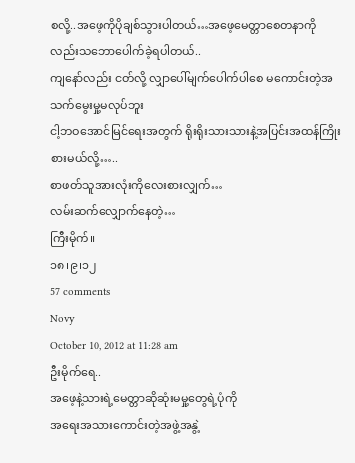စလို့..အဖေ့ကိုပိုချစ်သွားပါတယ်…အဖေ့မေတ္တာစေတနာကိုလည်းသဘောပေါက်ခဲ့ရပါတယ်..
ကျနော်လည်း ငတ်လို့ လျှာပေါ်မျက်ပေါက်ပါစေ မကောင်းတဲ့အသက်မွေးမှု့မလုပ်ဘူး
ငါ့ဘဝအောင်မြင်ရေးအတွက် ရိုးရိုးသားသားနဲ့အပြင်းအထန်ကြိုးစားမယ်လို့…..
စာဖတ်သူအားလုံးကိုလေးစားလျှက်…
လမ်းဆက်လျှောက်နေတဲ့…
ကြီးမိုက်။
၁၈၊၉၊၁၂
57 comments
Novy
October 10, 2012 at 11:28 am
ဦးမိုက်ရေ..
အဖေ့နဲ့သားရဲ့မေတ္တာဆိုဆုံးမမှု့တွေရဲ့ပုံကို
အရေးအသားကောင်းတဲ့အဖွဲ့အနွဲ့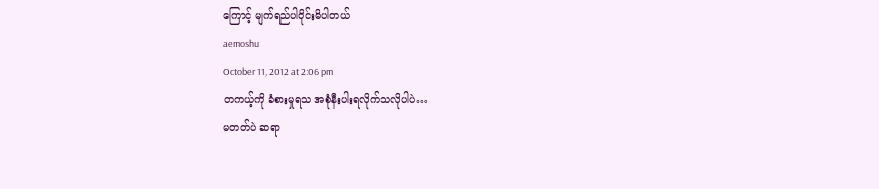ကြောင့် မျက်ရည်ပါဝိုင်းမိပါတယ်
aemoshu
October 11, 2012 at 2:06 pm
တကယ့်ကို ခံစားမှုရသ အစုံနီးပါးရလိုက်သလိုပါပဲ…
မတတ်ပဲ ဆရာ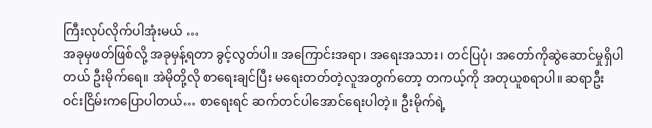ကြီးလုပ်လိုက်ပါအုံးမယ် …
အခုမှဖတ်ဖြစ်လို့ အခုမှန့်ရတာ ခွင့်လွတ်ပါ။ အကြောင်းအရာ၊ အရေးအသား၊ တင်ပြပုံ၊ အတော်ကိုဆွဲဆောင်မှုရှိပါတယ် ဦးမိုက်ရေ။ အဲမိုတို့လို စာရေးချင်ပြီး မရေးတတ်တဲ့လူအတွက်တော့ တကယ့်ကို အတုယူစရာပါ။ ဆရာဦးဝင်းငြိမ်းကပြောပါတယ်… စာရေးရင် ဆက်တင်ပါအောင်ရေးပါတဲ့။ ဦးမိုက်ရဲ့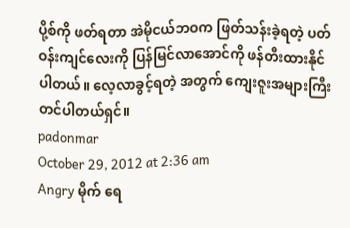ပို့စ်ကို ဖတ်ရတာ အဲမိုငယ်ဘဝက ဖြတ်သန်းခဲ့ရတဲ့ ပတ်ဝန်းကျင်လေးကို ပြန်မြင်လာအောင်ကို ဖန်တီးထားနိုင်ပါတယ်။ လေ့လာခွင့်ရတဲ့ အတွက် ကျေးဇူးအများကြီးတင်ပါတယ်ရှင်။
padonmar
October 29, 2012 at 2:36 am
Angry မိုက် ရေ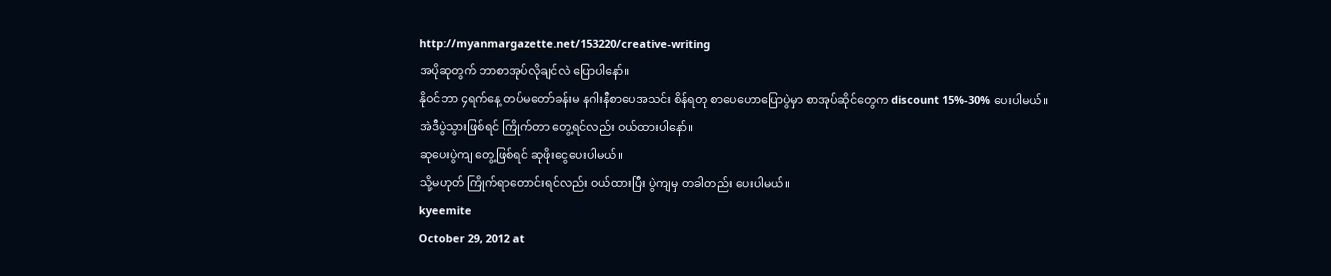http://myanmargazette.net/153220/creative-writing
အပိုဆုတွက် ဘာစာအုပ်လိုချင်လဲ ပြောပါနော်။
နိုဝင်ဘာ ၄ရက်နေ့ တပ်မတော်ခန်းမ နဂါးနီစာပေအသင်း စိန်ရတု စာပေဟောပြောပွဲမှာ စာအုပ်ဆိုင်တွေက discount 15%-30% ပေးပါမယ်။
အဲဒီပွဲသွားဖြစ်ရင် ကြိုက်တာ တွေ့ရင်လည်း ဝယ်ထားပါနော်။
ဆုပေးပွဲကျ တွေ့ဖြစ်ရင် ဆုဖိုးငွေပေးပါမယ်။
သို့မဟုတ် ကြိုက်ရာတောင်းရင်လည်း ဝယ်ထားပြီး ပွဲကျမှ တခါတည်း ပေးပါမယ်။
kyeemite
October 29, 2012 at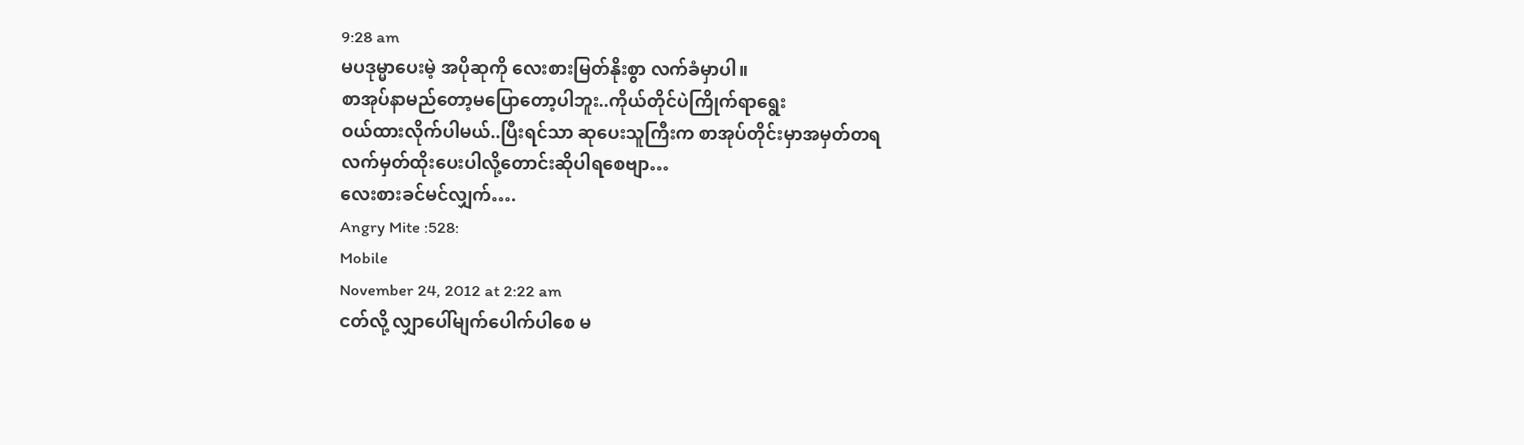9:28 am
မပဒုမ္မာပေးမဲ့ အပိုဆုကို လေးစားမြတ်နိုးစွာ လက်ခံမှာပါ။
စာအုပ်နာမည်တော့မပြောတော့ပါဘူး..ကိုယ်တိုင်ပဲကြိုက်ရာရွေး
ဝယ်ထားလိုက်ပါမယ်..ပြီးရင်သာ ဆုပေးသူကြီးက စာအုပ်တိုင်းမှာအမှတ်တရ
လက်မှတ်ထိုးပေးပါလို့တောင်းဆိုပါရစေဗျာ…
လေးစားခင်မင်လျှက်….
Angry Mite :528:
Mobile
November 24, 2012 at 2:22 am
ငတ်လို့ လျှာပေါ်မျက်ပေါက်ပါစေ မ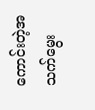ကောင်းတဲ့အသက်မွေး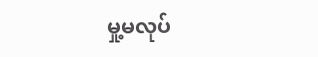မှု့မလုပ်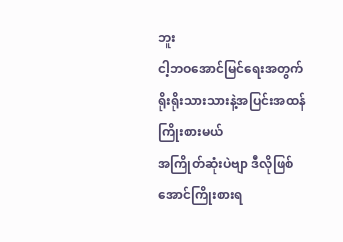ဘူး
ငါ့ဘဝအောင်မြင်ရေးအတွက် ရိုးရိုးသားသားနဲ့အပြင်းအထန်ကြိုးစားမယ်
အကြိုတ်ဆုံးပဲဗျာ ဒီလိုဖြစ်အောင်ကြိုးစားရ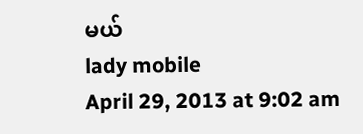မယ်
lady mobile
April 29, 2013 at 9:02 am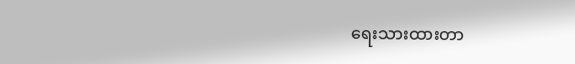ရေးသားထားတာ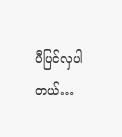ပီပြင်လှပါတယ်…